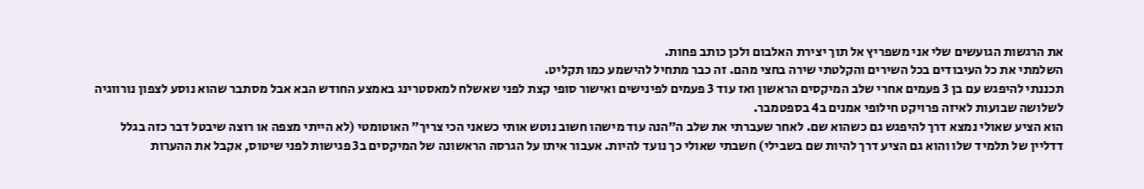את הרגשות הגועשים שלי אני משפריץ אל תוך יצירת האלבום ולכן כותב פחות.
השלמתי את כל העיבודים בכל השירים והקלטתי שירה בחצי מהם. זה כבר מתחיל להישמע כמו תקליט.
תכננתי להיפגש עם בן 3 פעמים אחרי שלב המיקסים הראשון ואז עוד 3 פעמים לפינישים ואישור סופי קצת לפני שאשלח למאסטרינג באמצע החודש הבא אבל מסתבר שהוא נוסע לצפון נורווגיה לשלושה שבועות לאיזה פרויקט חילופי אמנים ב4 בספטמבר.
הוא הציע שאולי נמצא דרך להיפגש גם כשהוא שם. לאחר שעברתי את שלב ה״הנה עוד מישהו חשוב נוטש אותי כשאני הכי צריך״ האוטומטי (לא הייתי מצפה או רוצה שיבטל דבר כזה בגלל דדליין של תלמיד שלו והוא גם הציע דרך להיות שם בשבילי) חשבתי שאולי כך נועד להיות. אעבור איתו על הגרסה הראשונה של המיקסים ב3 פגישות לפני שיטוס, אקבל את ההערות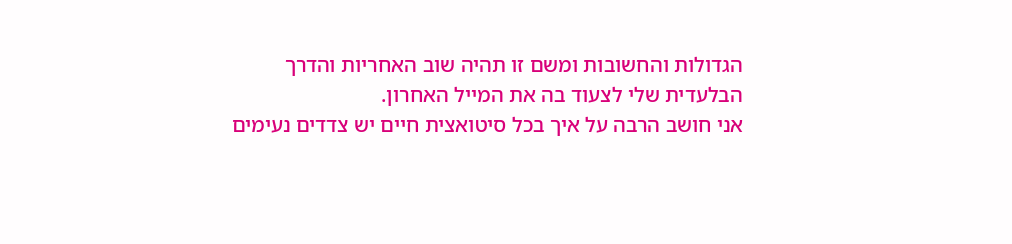הגדולות והחשובות ומשם זו תהיה שוב האחריות והדרך הבלעדית שלי לצעוד בה את המייל האחרון.
אני חושב הרבה על איך בכל סיטואצית חיים יש צדדים נעימים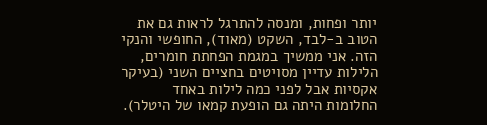יותר ופחות, ומנסה להתרגל לראות גם את הטוב ב-לבד, השקט (מאוד), החופשי והנקי הזה. אני ממשיך במגמת הפחתת חומרים, הלילות עדיין מסויטים בחציים השני (בעיקר אקסיות אבל לפני כמה לילות באחד החלומות היתה גם הופעת קמאו של היטלר).